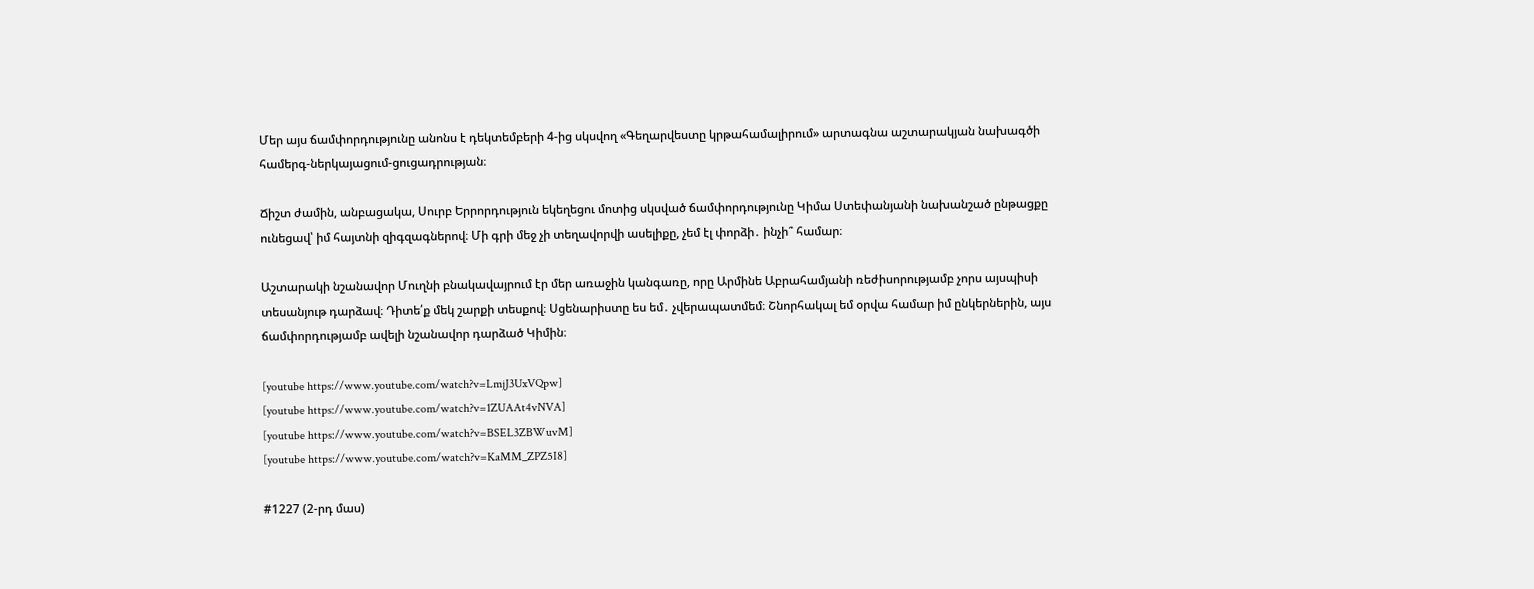Մեր այս ճամփորդությունը անոնս է դեկտեմբերի 4-ից սկսվող «Գեղարվեստը կրթահամալիրում» արտագնա աշտարակյան նախագծի համերգ-ներկայացում-ցուցադրության։

Ճիշտ ժամին, անբացակա, Սուրբ Երրորդություն եկեղեցու մոտից սկսված ճամփորդությունը Կիմա Ստեփանյանի նախանշած ընթացքը ունեցավ՝ իմ հայտնի զիգզագներով։ Մի գրի մեջ չի տեղավորվի ասելիքը, չեմ էլ փորձի․ ինչի՞ համար։

Աշտարակի նշանավոր Մուղնի բնակավայրում էր մեր առաջին կանգառը, որը Արմինե Աբրահամյանի ռեժիսորությամբ չորս այսպիսի տեսանյութ դարձավ։ Դիտե՛ք մեկ շարքի տեսքով։ Սցենարիստը ես եմ․ չվերապատմեմ։ Շնորհակալ եմ օրվա համար իմ ընկերներին, այս ճամփորդությամբ ավելի նշանավոր դարձած Կիմին։

[youtube https://www.youtube.com/watch?v=LmjJ3UxVQpw]
[youtube https://www.youtube.com/watch?v=1ZUAAt4vNVA]
[youtube https://www.youtube.com/watch?v=BSEL3ZBWuvM]
[youtube https://www.youtube.com/watch?v=KaMM_ZPZ5I8]

#1227 (2-րդ մաս)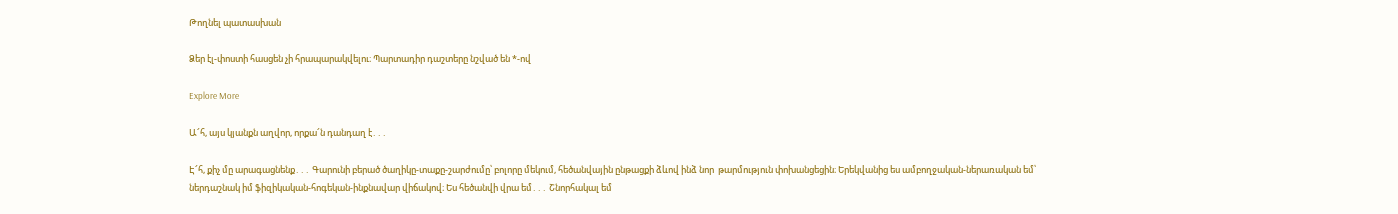Թողնել պատասխան

Ձեր էլ-փոստի հասցեն չի հրապարակվելու։ Պարտադիր դաշտերը նշված են *-ով

Explore More

Ա՜հ, այս կյանքն աղվոր, որքա՜ն դանդաղ է․․․

Է՜հ, քիչ մը արագացնենք․․․ Գարունի բերած ծաղիկը-տաքը-շարժումը՝ բոլորը մեկում, հեծանվային ընթացքի ձևով ինձ նոր  թարմություն փոխանցեցին։ Երեկվանից ես ամբողջական-ներառական եմ՝ ներդաշնակ իմ ֆիզիկական-հոգեկան-ինքնավար վիճակով։ Ես հեծանվի վրա եմ․․․ Շնորհակալ եմ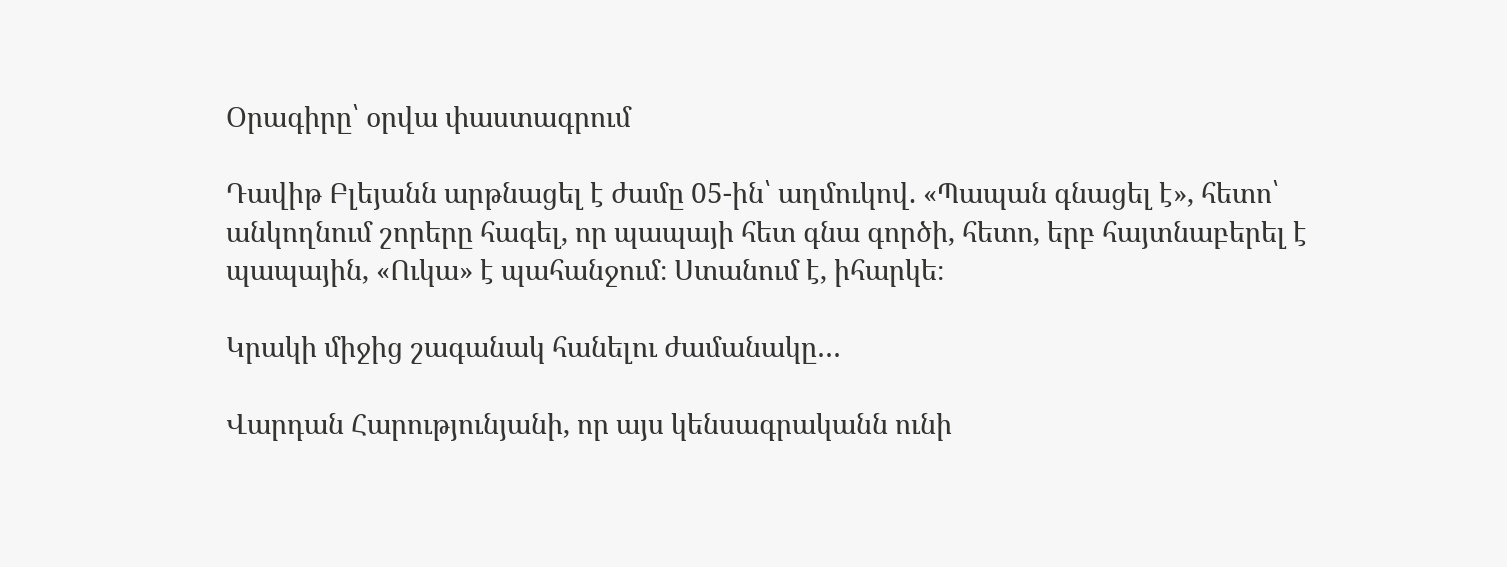Օրագիրը՝ օրվա փաստագրում

Դավիթ Բլեյանն արթնացել է ժամը 05-ին՝ աղմուկով. «Պապան գնացել է», հետո՝ անկողնում շորերը հագել, որ պապայի հետ գնա գործի, հետո, երբ հայտնաբերել է պապային, «Ուկա» է պահանջում։ Ստանում է, իհարկե։

Կրակի միջից շագանակ հանելու ժամանակը…

Վարդան Հարությունյանի, որ այս կենսագրականն ունի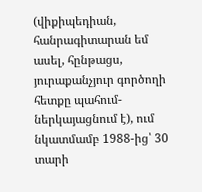(վիքիպեդիան, հանրագիտարան եմ ասել, հընթացս, յուրաքանչյուր գործողի հետքը պահում-ներկայացնում է), ում նկատմամբ 1988-ից՝ 30 տարի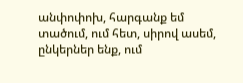անփոփոխ, հարգանք եմ տածում, ում հետ, սիրով ասեմ, ընկերներ ենք, ում